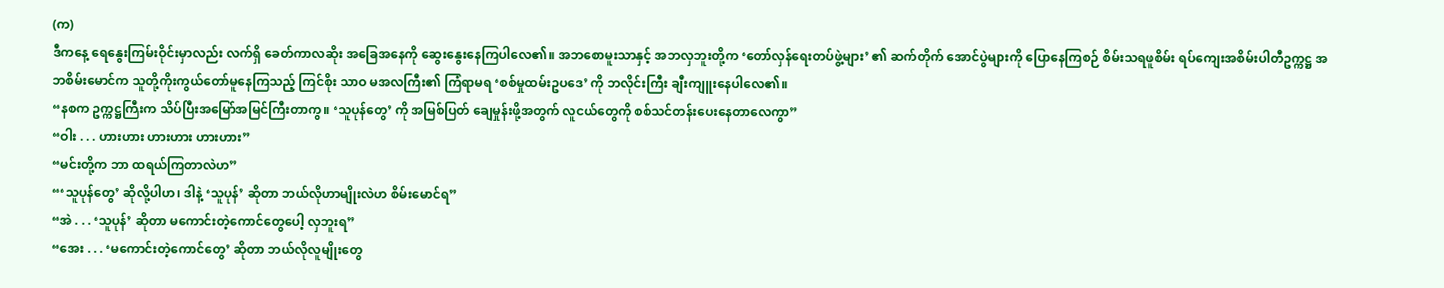(က)
ဒီကနေ့ ရေနွေးကြမ်းဝိုင်းမှာလည်း လက်ရှိ ခေတ်ကာလဆိုး အခြေအနေကို ဆွေးနွေးနေကြပါလေ၏။ အဘစောမူးသာနှင့် အဘလှဘူးတို့က ‘တော်လှန်ရေးတပ်ဖွဲ့များ’ ၏ ဆက်တိုက် အောင်ပွဲများကို ပြောနေကြစဉ် စိမ်းသရဖူစိမ်း ရပ်ကျေးအစိမ်းပါတီဥက္ကဋ္ဌ အဘစိမ်းမောင်က သူတို့ကိုးကွယ်တော်မူနေကြသည့် ကြင်စိုး သာဝ မအလကြီး၏ ကြံရာမရ ‘စစ်မှုထမ်းဥပဒေ’ ကို ဘလိုင်းကြီး ချီးကျူးနေပါလေ၏။
“နစက ဥက္ကဋ္ဌကြီးက သိပ်ပြီးအမြော်အမြင်ကြီးတာကွ။ ‘သူပုန်တွေ’ ကို အမြစ်ပြတ် ချေမှုန်းဖို့အတွက် လူငယ်တွေကို စစ်သင်တန်းပေးနေတာလေကွာ”
“ဝါး . . . ဟားဟား ဟားဟား ဟားဟား”
“မင်းတို့က ဘာ ထရယ်ကြတာလဲဟ”
“‘သူပုန်တွေ’ ဆိုလို့ပါဟ၊ ဒါနဲ့ ‘သူပုန်’ ဆိုတာ ဘယ်လိုဟာမျိုးလဲဟ စိမ်းမောင်ရ”
“အဲ . . . ‘သူပုန်’ ဆိုတာ မကောင်းတဲ့ကောင်တွေပေါ့ လှဘူးရ”
“အေး . . . ‘မကောင်းတဲ့ကောင်တွေ’ ဆိုတာ ဘယ်လိုလူမျိုးတွေ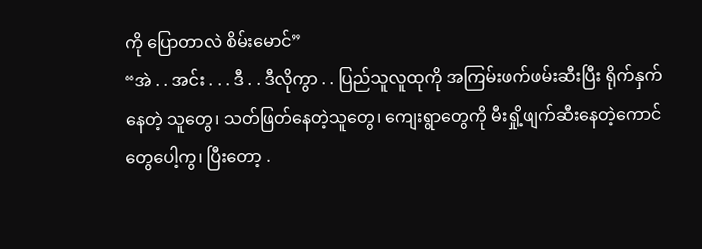ကို ပြောတာလဲ စိမ်းမောင်”
“အဲ . . အင်း . . . ဒီ . . ဒီလိုကွာ . . ပြည်သူလူထုကို အကြမ်းဖက်ဖမ်းဆီးပြီး ရိုက်နှက်နေတဲ့ သူတွေ၊ သတ်ဖြတ်နေတဲ့သူတွေ၊ ကျေးရွာတွေကို မီးရှို့ဖျက်ဆီးနေတဲ့ကောင်တွေပေါ့ကွ၊ ပြီးတော့ .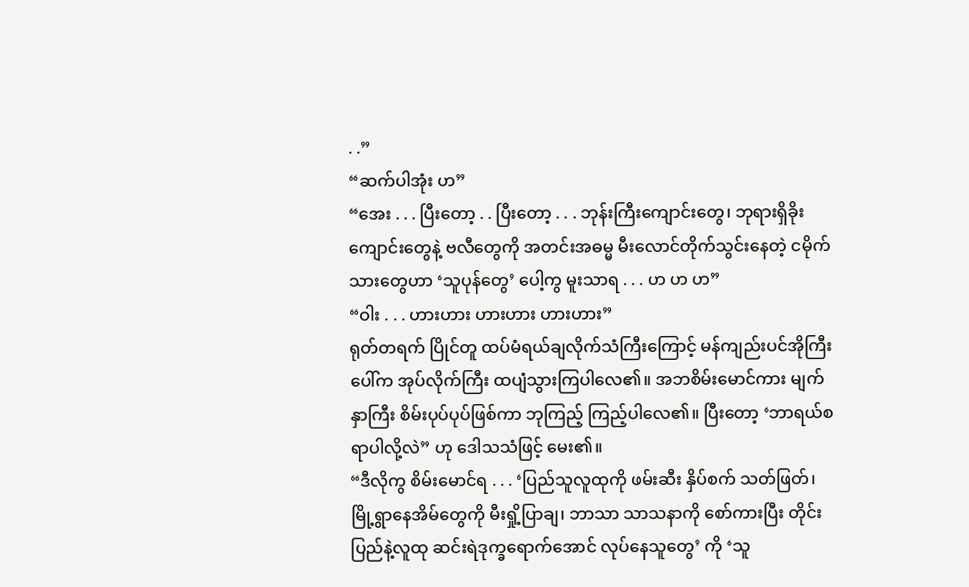. .”
“ဆက်ပါအုံး ဟ”
“အေး . . . ပြီးတော့ . . ပြီးတော့ . . . ဘုန်းကြီးကျောင်းတွေ၊ ဘုရားရှိခိုးကျောင်းတွေနဲ့ ဗလီတွေကို အတင်းအဓမ္မ မီးလောင်တိုက်သွင်းနေတဲ့ ငမိုက်သားတွေဟာ ‘သူပုန်တွေ’ ပေါ့ကွ မူးသာရ . . . ဟ ဟ ဟ”
“ဝါး . . . ဟားဟား ဟားဟား ဟားဟား”
ရုတ်တရက် ပြိုင်တူ ထပ်မံရယ်ချလိုက်သံကြီးကြောင့် မန်ကျည်းပင်အိုကြီးပေါ်က အုပ်လိုက်ကြီး ထပျံသွားကြပါလေ၏။ အဘစိမ်းမောင်ကား မျက်နှာကြီး စိမ်းပုပ်ပုပ်ဖြစ်ကာ ဘုကြည့် ကြည့်ပါလေ၏။ ပြီးတော့ ‘ဘာရယ်စရာပါလို့လဲ” ဟု ဒေါသသံဖြင့် မေး၏။
“ဒီလိုကွ စိမ်းမောင်ရ . . . ‘ပြည်သူလူထုကို ဖမ်းဆီး နှိပ်စက် သတ်ဖြတ်၊ မြို့ရွာနေအိမ်တွေကို မီးရှို့ပြာချ၊ ဘာသာ သာသနာကို စော်ကားပြီး တိုင်းပြည်နဲ့လူထု ဆင်းရဲဒုက္ခရောက်အောင် လုပ်နေသူတွေ’ ကို ‘သူ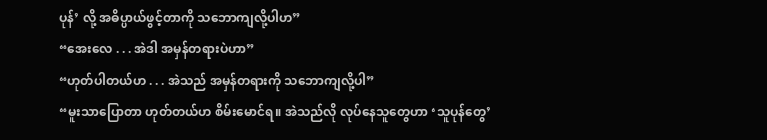ပုန်’ လို့ အဓိပ္ပာယ်ဖွင့်တာကို သဘောကျလို့ပါဟ”
“အေးလေ . . . အဲဒါ အမှန်တရားပဲဟာ”
“ဟုတ်ပါတယ်ဟ . . . အဲသည် အမှန်တရားကို သဘောကျလို့ပါ”
“မူးသာပြောတာ ဟုတ်တယ်ဟ စိမ်းမောင်ရ။ အဲသည်လို လုပ်နေသူတွေဟာ ‘သူပုန်တွေ’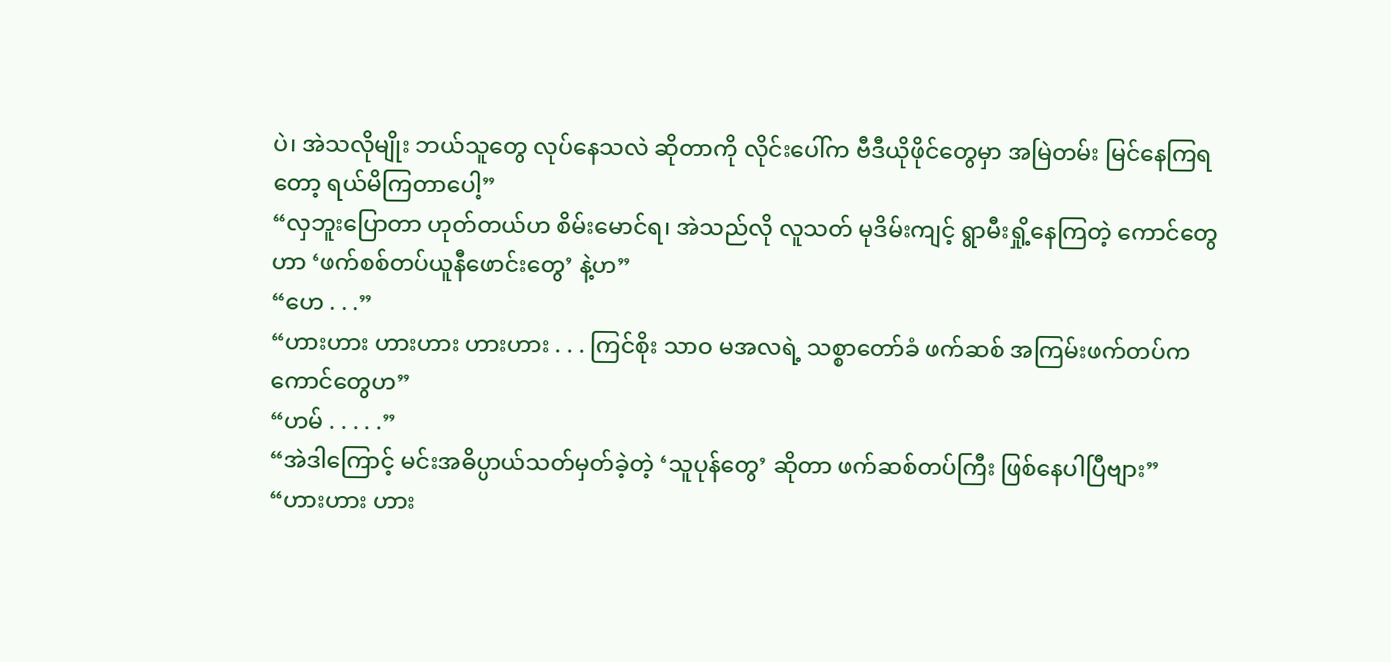ပဲ၊ အဲသလိုမျိုး ဘယ်သူတွေ လုပ်နေသလဲ ဆိုတာကို လိုင်းပေါ်က ဗီဒီယိုဖိုင်တွေမှာ အမြဲတမ်း မြင်နေကြရတော့ ရယ်မိကြတာပေါ့”
“လှဘူးပြောတာ ဟုတ်တယ်ဟ စိမ်းမောင်ရ၊ အဲသည်လို လူသတ် မုဒိမ်းကျင့် ရွာမီးရှို့နေကြတဲ့ ကောင်တွေဟာ ‘ဖက်စစ်တပ်ယူနီဖောင်းတွေ’ နဲ့ဟ”
“ဟေ . . .”
“ဟားဟား ဟားဟား ဟားဟား . . . ကြင်စိုး သာဝ မအလရဲ့ သစ္စာတော်ခံ ဖက်ဆစ် အကြမ်းဖက်တပ်က ကောင်တွေဟ”
“ဟမ် . . . . .”
“အဲဒါကြောင့် မင်းအဓိပ္ပာယ်သတ်မှတ်ခဲ့တဲ့ ‘သူပုန်တွေ’ ဆိုတာ ဖက်ဆစ်တပ်ကြီး ဖြစ်နေပါပြီဗျား”
“ဟားဟား ဟား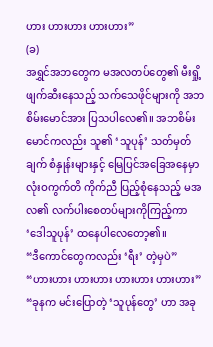ဟား ဟားဟား ဟားဟား”
(ခ)
အရွှင်အဘတွေက မအလတပ်တွေ၏ မီးရှို့ဖျက်ဆီးနေသည့် သက်သေဖိုင်များကို အဘစိမ်းမောင်အား ပြသပါလေ၏။ အဘစိမ်းမောင်ကလည်း သူ၏ ‘သူပုန်’ သတ်မှတ်ချက် စံနှုန်းများနှင့် မြေပြင်အခြေအနေမှာ လုံးဝကွက်တိ ကိုက်ညီ ပြည့်စုံနေသည့် မအလ၏ လက်ပါးစေတပ်များကိုကြည့်ကာ ‘ဒေါသူပုန်’ ထနေပါလေတော့၏။
“ဒီကောင်တွေကလည်း ‘ရီး’ တဲ့မှပဲ”
“ဟားဟား ဟားဟား ဟားဟား ဟားဟား”
“ခုနက မင်းပြောတဲ့ ‘သူပုန်တွေ’ ဟာ အခု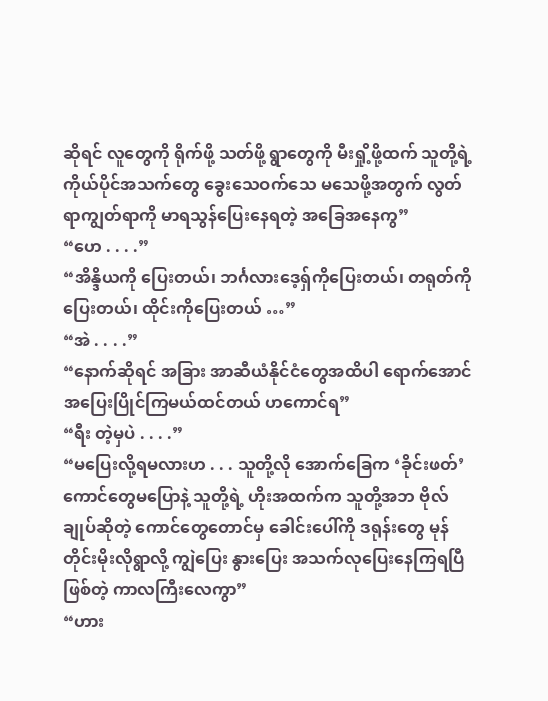ဆိုရင် လူတွေကို ရိုက်ဖို့ သတ်ဖို့ ရွာတွေကို မီးရှို့ဖို့ထက် သူတို့ရဲ့ ကိုယ်ပိုင်အသက်တွေ ခွေးသေဝက်သေ မသေဖို့အတွက် လွတ်ရာကျွတ်ရာကို မာရသွန်ပြေးနေရတဲ့ အခြေအနေကွ”
“ဟေ . . . .”
“အိန္ဒိယကို ပြေးတယ်၊ ဘင်္ဂလားဒေ့ရှ်ကိုပြေးတယ်၊ တရုတ်ကို ပြေးတယ်၊ ထိုင်းကိုပြေးတယ် …”
“အဲ . . . .”
“နောက်ဆိုရင် အခြား အာဆီယံနိုင်ငံတွေအထိပါ ရောက်အောင် အပြေးပြိုင်ကြမယ်ထင်တယ် ဟကောင်ရ”
“ရီး တဲ့မှပဲ . . . .”
“မပြေးလို့ရမလားဟ . . . သူတို့လို အောက်ခြေက ‘ခိုင်းဖတ်’ ကောင်တွေမပြောနဲ့ သူတို့ရဲ့ ဟိုးအထက်က သူတို့အဘ ဗိုလ်ချုပ်ဆိုတဲ့ ကောင်တွေတောင်မှ ခေါင်းပေါ်ကို ဒရုန်းတွေ မုန်တိုင်းမိုးလိုရွာလို့ ကျွဲပြေး နွားပြေး အသက်လုပြေးနေကြရပြီဖြစ်တဲ့ ကာလကြီးလေကွာ”
“ဟား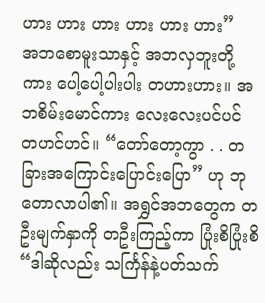ဟား ဟား ဟား ဟား ဟား ဟား”
အဘစောမူးသာနှင့် အဘလှဘူးတို့ကား ပေါ့ပေါ့ပါးပါး တဟားဟား။ အဘစိမ်းမောင်ကား လေးလေးပင်ပင် တဟင်ဟင်။ “တော်တော့ကွာ . . တခြားအကြောင်းပြောင်းပြော” ဟု ဘုတောလာပါ၏။ အရွှင်အဘတွေက တဦးမျက်နှာကို တဦးကြည့်ကာ ပြုံးစိပြုံးစိ
“ဒါဆိုလည်း သင်္ကြန်နဲ့ပတ်သက်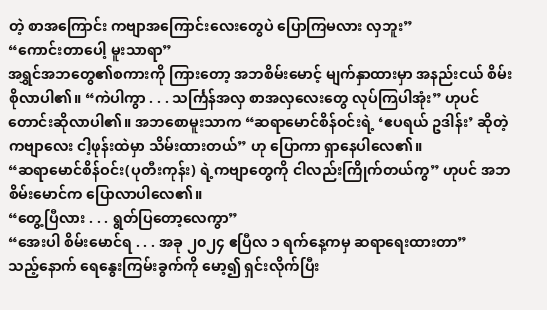တဲ့ စာအကြောင်း ကဗျာအကြောင်းလေးတွေပဲ ပြောကြမလား လှဘူး”
“ကောင်းတာပေါ့ မူးသာရာ”
အရွှင်အဘတွေ၏စကားကို ကြားတော့ အဘစိမ်းမောင့် မျက်နှာထားမှာ အနည်းငယ် စိမ်းစိုလာပါ၏။ “ကဲပါကွာ . . . သင်္ကြန်အလှ စာအလှလေးတွေ လုပ်ကြပါအုံး” ဟုပင် တောင်းဆိုလာပါ၏။ အဘစောမူးသာက “ဆရာမောင်စိန်ဝင်းရဲ့ ‘ဧပရယ် ဥဒါန်း’ ဆိုတဲ့ ကဗျာလေး ငါ့ဖုန်းထဲမှာ သိမ်းထားတယ်” ဟု ပြောကာ ရှာနေပါလေ၏။
“ဆရာမောင်စိန်ဝင်း(ပုတီးကုန်း) ရဲ့ကဗျာတွေကို ငါလည်းကြိုက်တယ်ကွ” ဟုပင် အဘစိမ်းမောင်က ပြောလာပါလေ၏။
“တွေ့ပြီလား . . . ရွတ်ပြတော့လေကွာ”
“အေးပါ စိမ်းမောင်ရ . . . အခု ၂၀၂၄ ဧပြီလ ၁ ရက်နေ့ကမှ ဆရာရေးထားတာ”
သည့်နောက် ရေနွေးကြမ်းခွက်ကို မော့၍ ရှင်းလိုက်ပြီး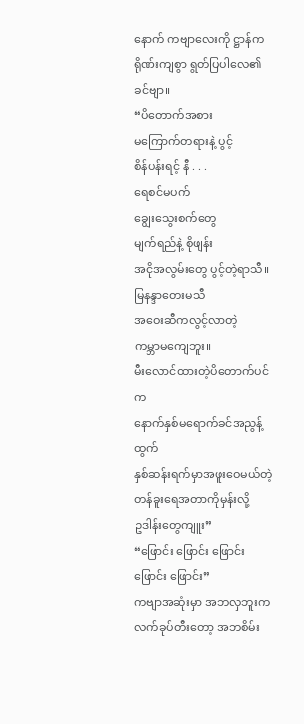နောက် ကဗျာလေးကို ဋ္ဌာန်ကရိုဏ်းကျစွာ ရွတ်ပြပါလေ၏ ခင်ဗျာ။
“ပိတောက်အစား
မကြောက်တရားနဲ့ ပွင့်
စိန်ပန်းရင့် နီ . . .
ရေစင်မပက်
ချွေးသွေးစက်တွေ
မျက်ရည်နဲ့ စိုဖျန်း
အငိုအလွမ်းတွေ ပွင့်တဲ့ရာသီ။
မြနန္ဒာတေးမသီ
အဝေးဆီကလွင့်လာတဲ့
ကမ္ဘာမကျေဘူး။
မီးလောင်ထားတဲ့ပိတောက်ပင်က
နောက်နှစ်မရောက်ခင်အညွန့်ထွက်
နှစ်ဆန်းရက်မှာအဖူးဝေမယ်တဲ့
တန်ခူးရေအတာကိုမှန်းလို့
ဥဒါန်းတွေကျူး”
“ဖြောင်း ဖြောင်း ဖြောင်း ဖြောင်း ဖြောင်း”
ကဗျာအဆုံးမှာ အဘလှဘူးက လက်ခုပ်တီးတော့ အဘစိမ်း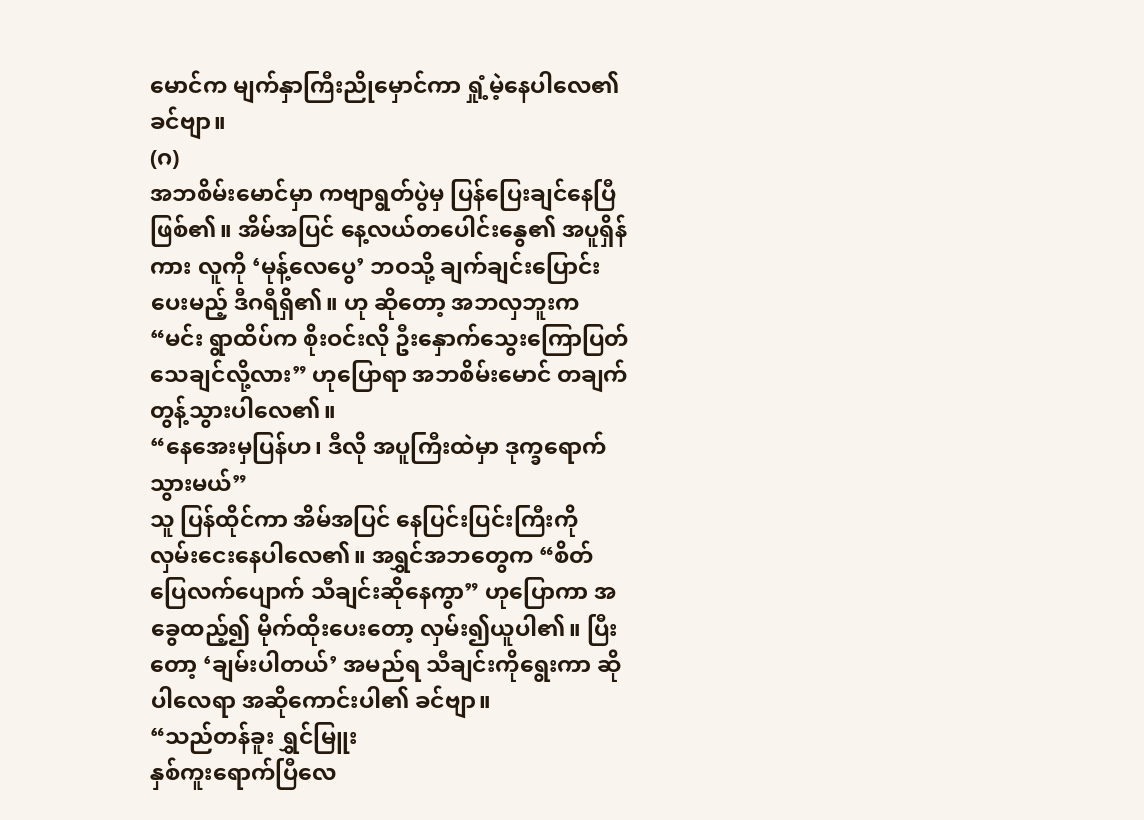မောင်က မျက်နှာကြီးညိုမှောင်ကာ ရှုံ့မဲ့နေပါလေ၏ ခင်ဗျာ။
(ဂ)
အဘစိမ်းမောင်မှာ ကဗျာရွတ်ပွဲမှ ပြန်ပြေးချင်နေပြီဖြစ်၏။ အိမ်အပြင် နေ့လယ်တပေါင်းနွေ၏ အပူရှိန်ကား လူကို ‘မုန့်လေပွေ’ ဘဝသို့ ချက်ချင်းပြောင်းပေးမည့် ဒီဂရီရှိ၏။ ဟု ဆိုတော့ အဘလှဘူးက “မင်း ရွာထိပ်က စိုးဝင်းလို ဦးနှောက်သွေးကြောပြတ် သေချင်လို့လား” ဟုပြောရာ အဘစိမ်းမောင် တချက်တွန့်သွားပါလေ၏။
“နေအေးမှပြန်ဟ၊ ဒီလို အပူကြီးထဲမှာ ဒုက္ခရောက်သွားမယ်”
သူ ပြန်ထိုင်ကာ အိမ်အပြင် နေပြင်းပြင်းကြီးကို လှမ်းငေးနေပါလေ၏။ အရွှင်အဘတွေက “စိတ်ပြေလက်ပျောက် သီချင်းဆိုနေကွာ” ဟုပြောကာ အခွေထည့်၍ မိုက်ထိုးပေးတော့ လှမ်း၍ယူပါ၏။ ပြီးတော့ ‘ချမ်းပါတယ်’ အမည်ရ သီချင်းကိုရွေးကာ ဆိုပါလေရာ အဆိုကောင်းပါ၏ ခင်ဗျာ။
“သည်တန်ခူး ရွှင်မြူး
နှစ်ကူးရောက်ပြီလေ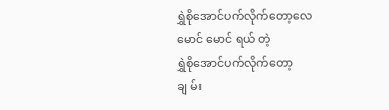ရွှဲစိုအောင်ပက်လိုက်တော့လေ
မောင် မောင် ရယ် တဲ့
ရွှဲစိုအောင်ပက်လိုက်တော့
ချ မ်း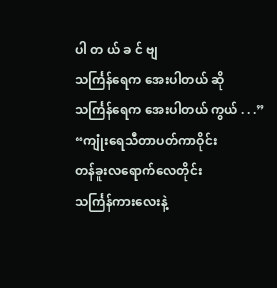ပါ တ ယ် ခ င် ဗျ
သင်္ကြန်ရေက အေးပါတယ် ဆို
သင်္ကြန်ရေက အေးပါတယ် ကွယ် . . .”
“ကျုံးရေသီတာပတ်ကာဝိုင်း
တန်ခူးလရောက်လေတိုင်း
သင်္ကြန်ကားလေးနဲ့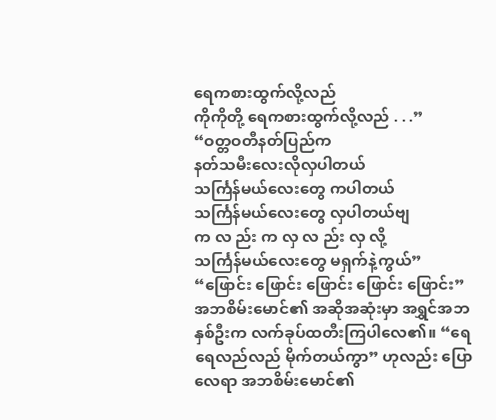ရေကစားထွက်လို့လည်
ကိုကိုတို့ ရေကစားထွက်လို့လည် . . .”
“ဝတ္တဝတီနတ်ပြည်က
နတ်သမီးလေးလိုလှပါတယ်
သင်္ကြန်မယ်လေးတွေ ကပါတယ်
သင်္ကြန်မယ်လေးတွေ လှပါတယ်ဗျ
က လ ည်း က လှ လ ည်း လှ လို့
သင်္ကြန်မယ်လေးတွေ မရှက်နဲ့ကွယ်”
“ဖြောင်း ဖြောင်း ဖြောင်း ဖြောင်း ဖြောင်း”
အဘစိမ်းမောင်၏ အဆိုအဆုံးမှာ အရွှင်အဘနှစ်ဦးက လက်ခုပ်ထတီးကြပါလေ၏။ “ရေရေလည်လည် မိုက်တယ်ကွာ” ဟုလည်း ပြောလေရာ အဘစိမ်းမောင်၏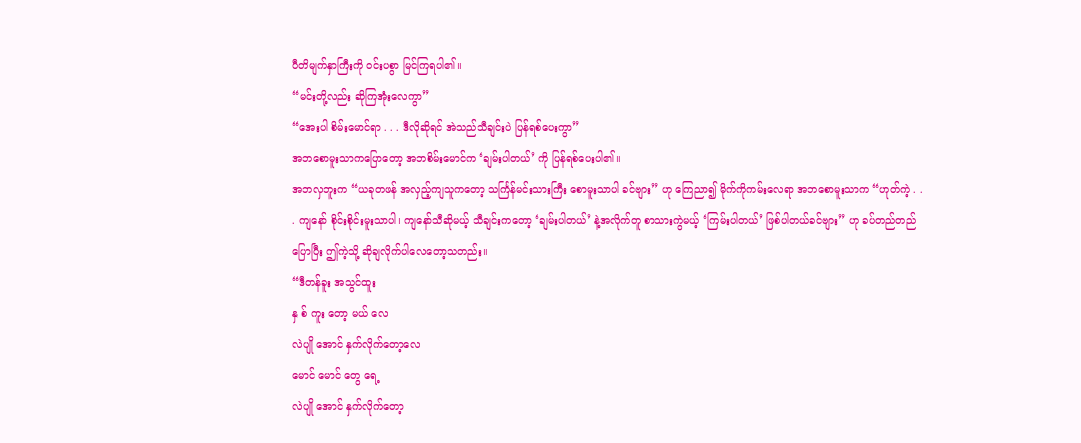ပီတိမျက်နှာကြီးကို ဝင်းပစွာ မြင်ကြရပါ၏။
“မင်းတို့လည်း ဆိုကြအုံးလေကွာ”
“အေးပါ စိမ်းမောင်ရာ . . . ဒီလိုဆိုရင် အဲသည်သီချင်းပဲ ပြန်ရစ်ပေးကွာ”
အဘစောမူးသာကပြောတော့ အဘစိမ်းမောင်က ‘ချမ်းပါတယ်’ ကို ပြန်ရစ်ပေးပါ၏။
အဘလှဘူးက “ယခုတဖန် အလှည့်ကျသူကတော့ သင်္ကြန်မင်းသားကြီး စောမူးသာပါ ခင်ဗျား” ဟု ကြေညာ၍ မိုက်ကိုကမ်းလေရာ အဘစောမူးသာက “ဟုတ်ကဲ့ . . . ကျနော် စိုင်းစိုင်းမူးသာပါ၊ ကျနော်သီဆိုမယ့် သီချင်းကတော့ ‘ချမ်းပါတယ်’ နဲ့အလိုက်တူ စာသားကွဲမယ့် ‘ကြမ်းပါတယ်’ ဖြစ်ပါတယ်ခင်ဗျား” ဟု ခပ်တည်တည်ပြောပြီး ဤကဲ့သို့ ဆိုချလိုက်ပါလေတော့သတည်း။
“ဒီတန်ခူး အသွင်ထူး
နှ စ် ကူး တော့ မယ် လေ
လဲပျို အောင် နှက်လိုက်တော့လေ
မောင် မောင် တွေ ရေ့
လဲပျို အောင် နှက်လိုက်တော့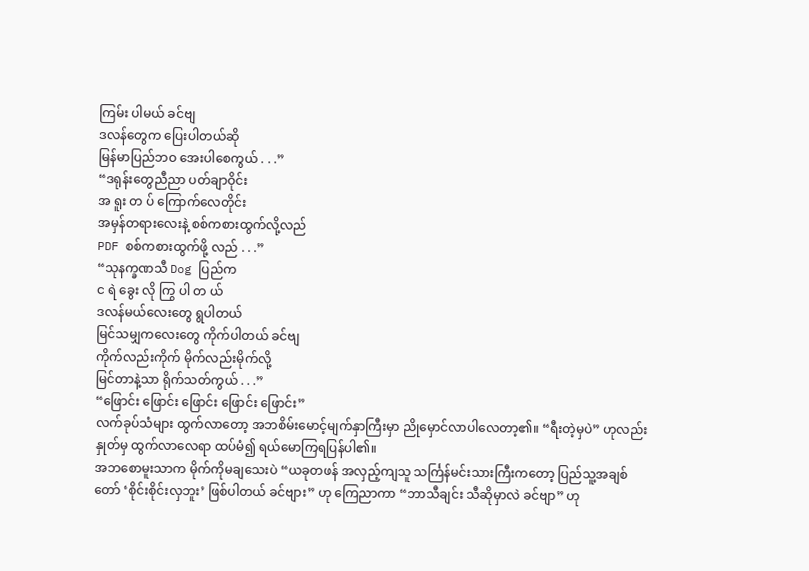ကြမ်း ပါမယ် ခင်ဗျ
ဒလန်တွေက ပြေးပါတယ်ဆို
မြန်မာပြည်ဘဝ အေးပါစေကွယ် . . .”
“ဒရုန်းတွေညီညာ ပတ်ချာဝိုင်း
အ ရူး တ ပ် ကြောက်လေတိုင်း
အမှန်တရားလေးနဲ့ စစ်ကစားထွက်လို့လည်
PDF စစ်ကစားထွက်ဖို့ လည် . . .”
“သုနက္ခဏသီ Dog ပြည်က
င ရဲ ခွေး လို ကြွ ပါ တ ယ်
ဒလန်မယ်လေးတွေ ရွပါတယ်
မြင်သမျှကလေးတွေ ကိုက်ပါတယ် ခင်ဗျ
ကိုက်လည်းကိုက် မိုက်လည်းမိုက်လို့
မြင်တာနဲ့သာ ရိုက်သတ်ကွယ် . . .”
“ဖြောင်း ဖြောင်း ဖြောင်း ဖြောင်း ဖြောင်း”
လက်ခုပ်သံများ ထွက်လာတော့ အဘစိမ်းမောင့်မျက်နှာကြီးမှာ ညိုမှောင်လာပါလေတာ့၏။ “ရီးတဲ့မှပဲ” ဟုလည်း နှုတ်မှ ထွက်လာလေရာ ထပ်မံ၍ ရယ်မောကြရပြန်ပါ၏။
အဘစောမူးသာက မိုက်ကိုမချသေးပဲ “ယခုတဖန် အလှည့်ကျသူ သင်္ကြန်မင်းသားကြီးကတော့ ပြည်သူ့အချစ်တော် ‘စိုင်းစိုင်းလှဘူး’ ဖြစ်ပါတယ် ခင်ဗျား” ဟု ကြေညာကာ “ဘာသီချင်း သီဆိုမှာလဲ ခင်ဗျာ” ဟု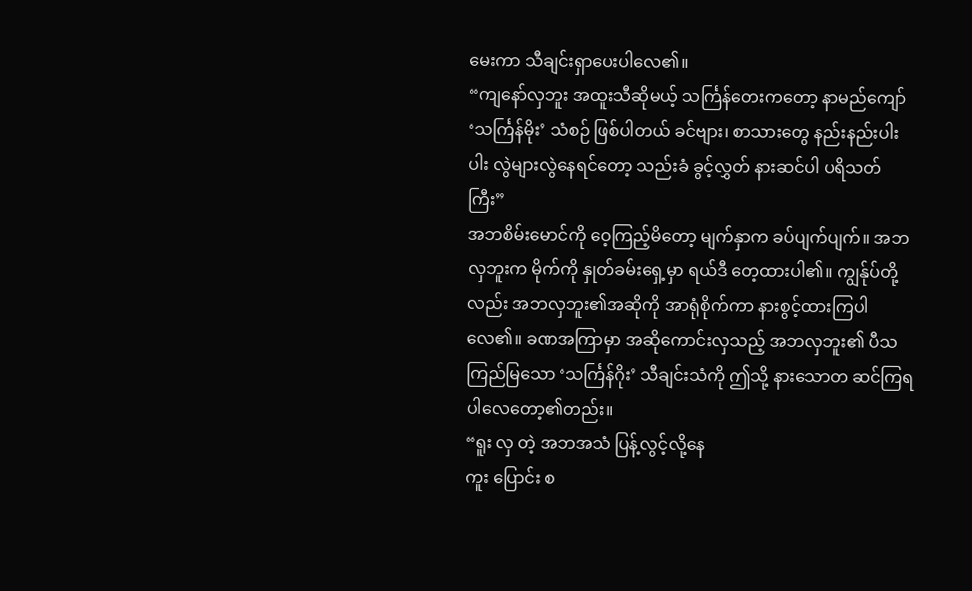မေးကာ သီချင်းရှာပေးပါလေ၏။
“ကျနော်လှဘူး အထူးသီဆိုမယ့် သင်္ကြန်တေးကတော့ နာမည်ကျော် ‘သင်္ကြန်မိုး’ သံစဉ် ဖြစ်ပါတယ် ခင်ဗျား၊ စာသားတွေ နည်းနည်းပါးပါး လွဲများလွဲနေရင်တော့ သည်းခံ ခွင့်လွှတ် နားဆင်ပါ ပရိသတ်ကြီး”
အဘစိမ်းမောင်ကို ဝေ့ကြည့်မိတော့ မျက်နှာက ခပ်ပျက်ပျက်။ အဘလှဘူးက မိုက်ကို နှုတ်ခမ်းရှေ့မှာ ရယ်ဒီ တေ့ထားပါ၏။ ကျွန်ုပ်တို့လည်း အဘလှဘူး၏အဆိုကို အာရုံစိုက်ကာ နားစွင့်ထားကြပါလေ၏။ ခဏအကြာမှာ အဆိုကောင်းလှသည့် အဘလှဘူး၏ ပီသကြည်မြသော ‘သင်္ကြန်ဂိုး’ သီချင်းသံကို ဤသို့ နားသောတ ဆင်ကြရပါလေတော့၏တည်း။
“ရူး လှ တဲ့ အဘအသံ ပြန့်လွင့်လို့နေ
ကူး ပြောင်း စ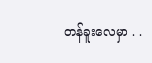တန်ခူးလေမှာ . .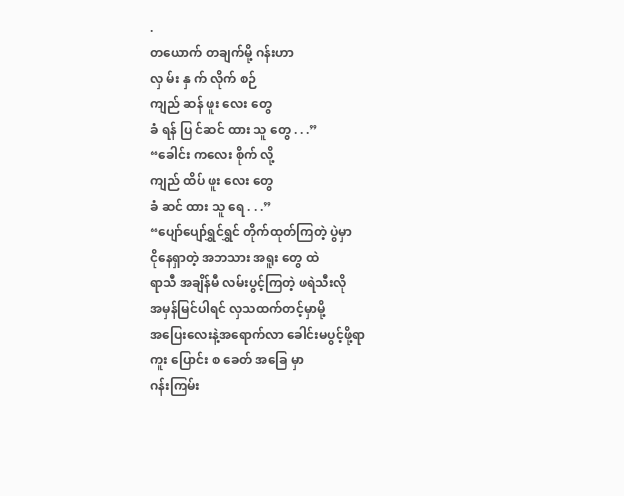.
တယောက် တချက်မို့ ဂန်းဟာ
လှ မ်း နှ က် လိုက် စဉ်
ကျည် ဆန် ဖူး လေး တွေ
ခံ ရန် ပြ င်ဆင် ထား သူ တွေ . . .”
“ခေါင်း ကလေး စိုက် လို့
ကျည် ထိပ် ဖူး လေး တွေ
ခံ ဆင် ထား သူ ရေ . . .”
“ပျော်ပျော်ရွှင်ရွှင် တိုက်ထုတ်ကြတဲ့ ပွဲမှာ
ငိုနေရှာတဲ့ အဘသား အရူး တွေ ထဲ
ရာသီ အချိန်မီ လမ်းပွင့်ကြတဲ့ ဖရဲသီးလို
အမှန်မြင်ပါရင် လှသထက်တင့်မှာမို့
အပြေးလေးနဲ့အရောက်လာ ခေါင်းမပွင့်ဖို့ရာ
ကူး ပြောင်း စ ခေတ် အခြေ မှာ
ဂန်းကြမ်း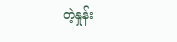တဲ့နှုန်း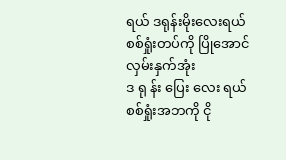ရယ် ဒရုန်းမိုးလေးရယ်
စစ်ရှုံးတပ်ကို ပြိုအောင် လှမ်းနှက်အုံး
ဒ ရု န်း ပြေး လေး ရယ်
စစ်ရှုံးအဘကို ငို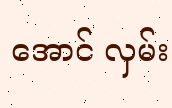အောင် လှမ်း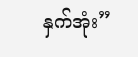နှက်အုံး”